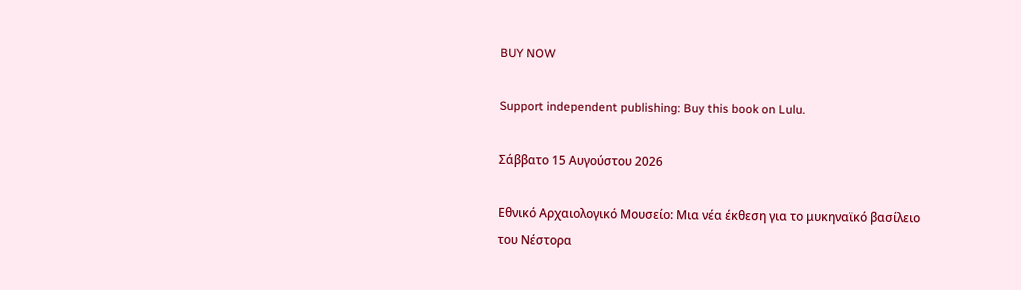BUY NOW

Support independent publishing: Buy this book on Lulu.

Σάββατο 15 Αυγούστου 2026

Εθνικό Αρχαιολογικό Μουσείο: Μια νέα έκθεση για το μυκηναϊκό βασίλειο του Νέστορα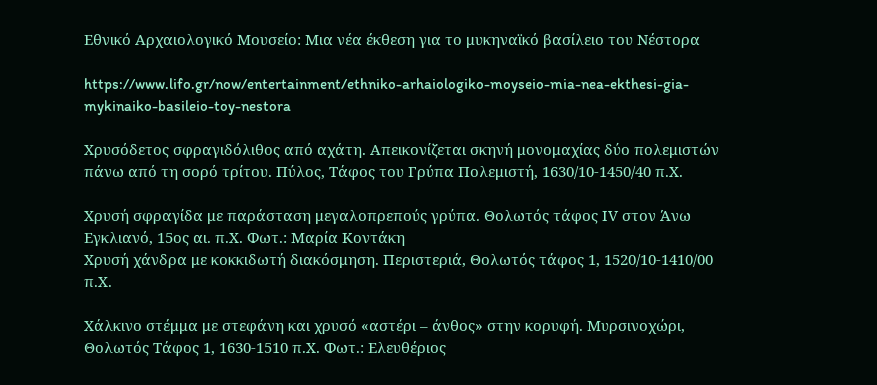Εθνικό Αρχαιολογικό Μουσείο: Μια νέα έκθεση για το μυκηναϊκό βασίλειο του Νέστορα

https://www.lifo.gr/now/entertainment/ethniko-arhaiologiko-moyseio-mia-nea-ekthesi-gia-mykinaiko-basileio-toy-nestora

Χρυσόδετος σφραγιδόλιθος από αχάτη. Απεικονίζεται σκηνή μονομαχίας δύο πολεμιστών πάνω από τη σορό τρίτου. Πύλος, Τάφος του Γρύπα Πολεμιστή, 1630/10-1450/40 π.Χ.

Xρυσή σφραγίδα με παράσταση μεγαλοπρεπούς γρύπα. Θολωτός τάφος ΙV στον Άνω Εγκλιανό, 15ος αι. π.Χ. Φωτ.: Μαρία Κοντάκη
Χρυσή χάνδρα με κοκκιδωτή διακόσμηση. Περιστεριά, Θολωτός τάφος 1, 1520/10-1410/00 π.Χ.

Χάλκινο στέμμα με στεφάνη και χρυσό «αστέρι – άνθος» στην κορυφή. Μυρσινοχώρι, Θολωτός Τάφος 1, 1630-1510 π.Χ. Φωτ.: Ελευθέριος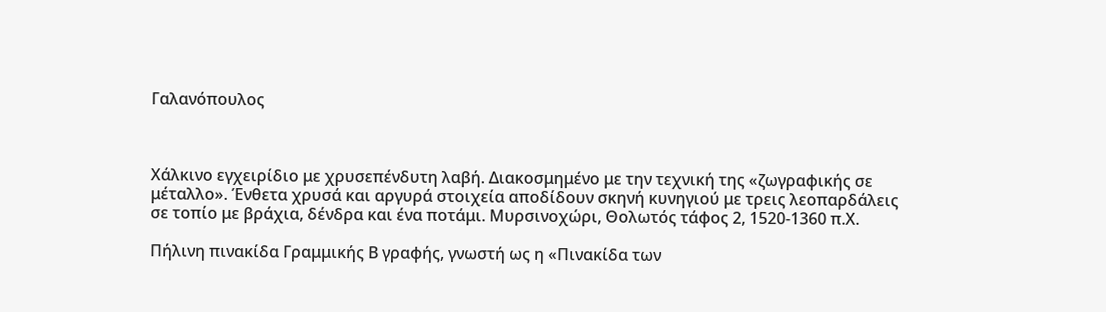Γαλανόπουλος



Χάλκινο εγχειρίδιο με χρυσεπένδυτη λαβή. Διακοσμημένο με την τεχνική της «ζωγραφικής σε μέταλλο». Ένθετα χρυσά και αργυρά στοιχεία αποδίδουν σκηνή κυνηγιού με τρεις λεοπαρδάλεις σε τοπίο με βράχια, δένδρα και ένα ποτάμι. Μυρσινοχώρι, Θολωτός τάφος 2, 1520-1360 π.Χ.

Πήλινη πινακίδα Γραμμικής Β γραφής, γνωστή ως η «Πινακίδα των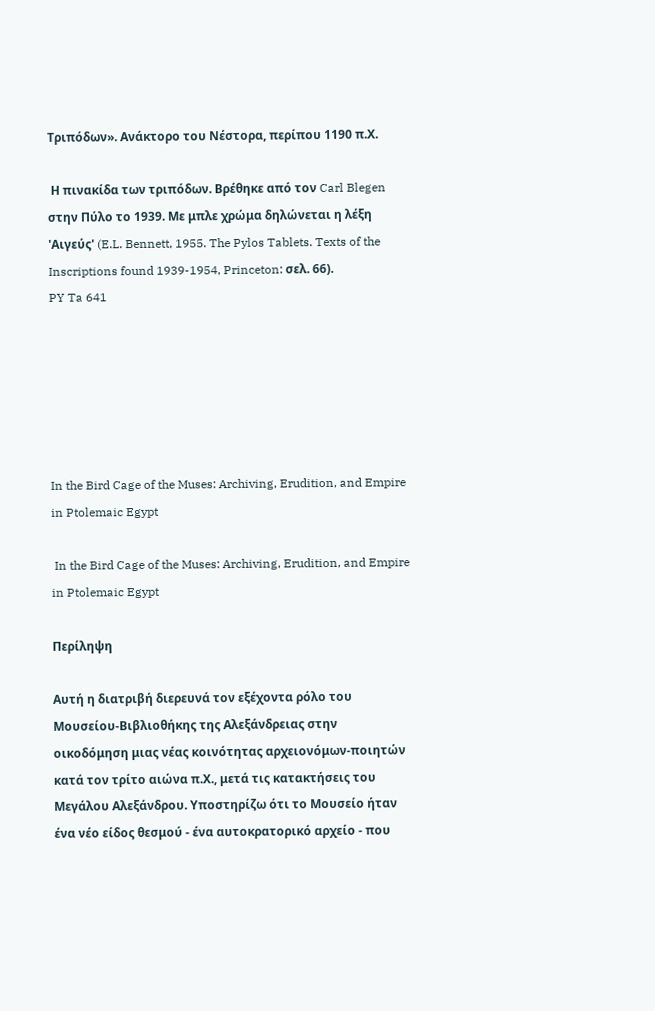Τριπόδων». Ανάκτορο του Νέστορα, περίπου 1190 π.Χ.

 Η πινακίδα των τριπόδων. Βρέθηκε από τον Carl Blegen στην Πύλο το 1939. Με μπλε χρώμα δηλώνεται η λέξη 'Αιγεύς' (E.L. Bennett, 1955. The Pylos Tablets. Texts of the Inscriptions found 1939-1954, Princeton: σελ. 66).
PY Ta 641






In the Bird Cage of the Muses: Archiving, Erudition, and Empire in Ptolemaic Egypt

 In the Bird Cage of the Muses: Archiving, Erudition, and Empire in Ptolemaic Egypt

Περίληψη

Αυτή η διατριβή διερευνά τον εξέχοντα ρόλο του Μουσείου-Βιβλιοθήκης της Αλεξάνδρειας στην οικοδόμηση μιας νέας κοινότητας αρχειονόμων-ποιητών κατά τον τρίτο αιώνα π.Χ., μετά τις κατακτήσεις του Μεγάλου Αλεξάνδρου. Υποστηρίζω ότι το Μουσείο ήταν ένα νέο είδος θεσμού - ένα αυτοκρατορικό αρχείο - που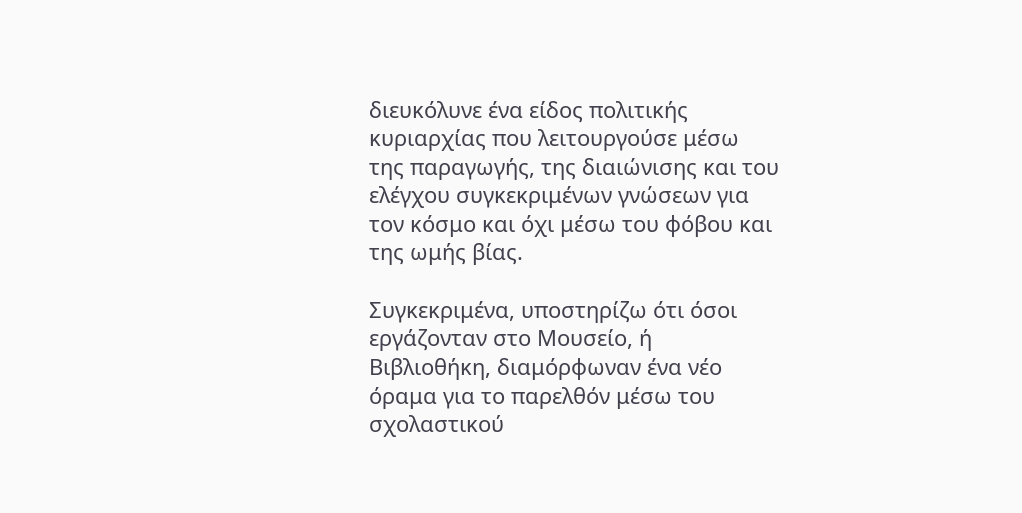διευκόλυνε ένα είδος πολιτικής κυριαρχίας που λειτουργούσε μέσω της παραγωγής, της διαιώνισης και του ελέγχου συγκεκριμένων γνώσεων για τον κόσμο και όχι μέσω του φόβου και της ωμής βίας.

Συγκεκριμένα, υποστηρίζω ότι όσοι εργάζονταν στο Μουσείο, ή Βιβλιοθήκη, διαμόρφωναν ένα νέο όραμα για το παρελθόν μέσω του σχολαστικού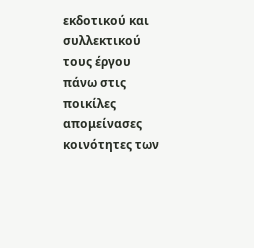εκδοτικού και συλλεκτικού τους έργου πάνω στις ποικίλες απομείνασες κοινότητες των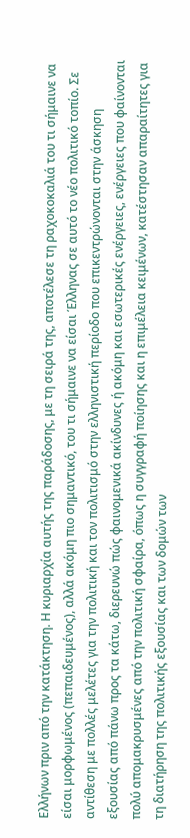Ελλήνων πριν από την κατάκτηση. Η κυριαρχία αυτής της παράδοσης, με τη σειρά της, αποτέλεσε τη ραχοκοκαλιά του τι σήμαινε να είσαι μορφωμένος (πεπαιδευμένος), αλλά ακόμη πιο σημαντικό, του τι σήμαινε να είσαι Έλληνας σε αυτό το νέο πολιτικό τοπίο. Σε αντίθεση με πολλές μελέτες για την πολιτική και τον πολιτισμό στην ελληνιστική περίοδο που επικεντρώνονται στην άσκηση εξουσίας από πάνω προς τα κάτω, διερευνώ πώς φαινομενικά ακίνδυνες ή ακόμη και εσωτερικές ενέργειες, ενέργειες που φαίνονται πολύ απομακρυσμένες από την πολιτική σφαίρα, όπως η συγγραφή ποίησης και η επιμέλεια κειμένων, κατέστησαν απαραίτητες για τη διατήρηση της πολιτικής εξουσίας και των δομών των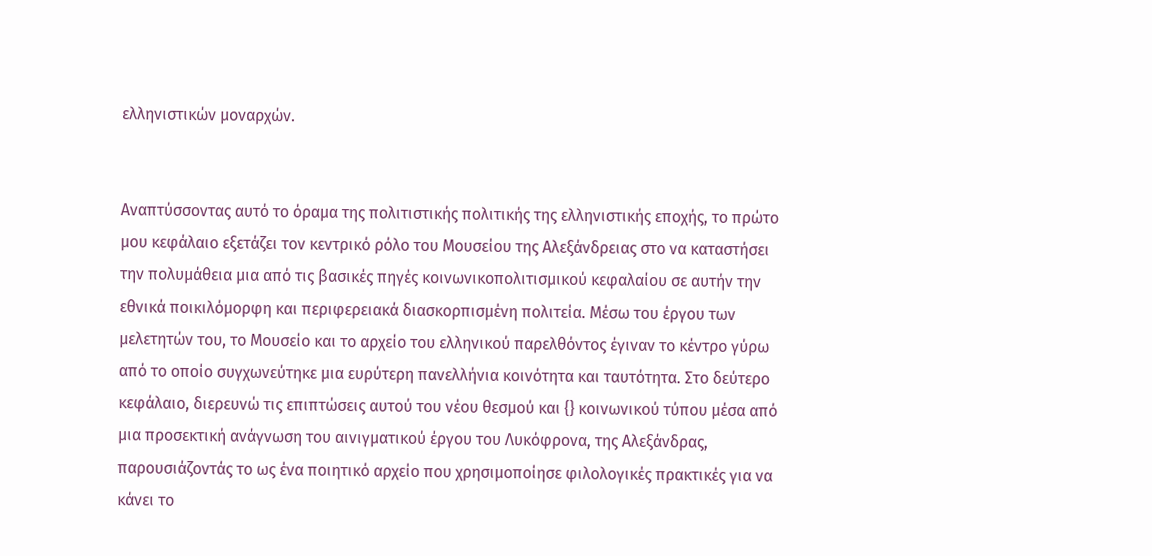ελληνιστικών μοναρχών.


Αναπτύσσοντας αυτό το όραμα της πολιτιστικής πολιτικής της ελληνιστικής εποχής, το πρώτο μου κεφάλαιο εξετάζει τον κεντρικό ρόλο του Μουσείου της Αλεξάνδρειας στο να καταστήσει την πολυμάθεια μια από τις βασικές πηγές κοινωνικοπολιτισμικού κεφαλαίου σε αυτήν την εθνικά ποικιλόμορφη και περιφερειακά διασκορπισμένη πολιτεία. Μέσω του έργου των μελετητών του, το Μουσείο και το αρχείο του ελληνικού παρελθόντος έγιναν το κέντρο γύρω από το οποίο συγχωνεύτηκε μια ευρύτερη πανελλήνια κοινότητα και ταυτότητα. Στο δεύτερο κεφάλαιο, διερευνώ τις επιπτώσεις αυτού του νέου θεσμού και {} κοινωνικού τύπου μέσα από μια προσεκτική ανάγνωση του αινιγματικού έργου του Λυκόφρονα, της Αλεξάνδρας, παρουσιάζοντάς το ως ένα ποιητικό αρχείο που χρησιμοποίησε φιλολογικές πρακτικές για να κάνει το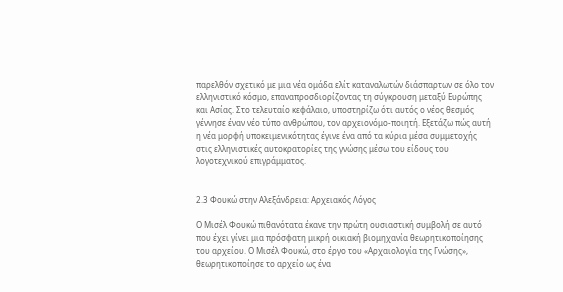παρελθόν σχετικό με μια νέα ομάδα ελίτ καταναλωτών διάσπαρτων σε όλο τον ελληνιστικό κόσμο, επαναπροσδιορίζοντας τη σύγκρουση μεταξύ Ευρώπης και Ασίας. Στο τελευταίο κεφάλαιο, υποστηρίζω ότι αυτός ο νέος θεσμός γέννησε έναν νέο τύπο ανθρώπου, τον αρχειονόμο-ποιητή. Εξετάζω πώς αυτή η νέα μορφή υποκειμενικότητας έγινε ένα από τα κύρια μέσα συμμετοχής στις ελληνιστικές αυτοκρατορίες της γνώσης μέσω του είδους του λογοτεχνικού επιγράμματος.


2.3 Φουκώ στην Αλεξάνδρεια: Αρχειακός Λόγος

Ο Μισέλ Φουκώ πιθανότατα έκανε την πρώτη ουσιαστική συμβολή σε αυτό που έχει γίνει μια πρόσφατη μικρή οικιακή βιομηχανία θεωρητικοποίησης του αρχείου. Ο Μισέλ Φουκώ, στο έργο του «Αρχαιολογία της Γνώσης», θεωρητικοποίησε το αρχείο ως ένα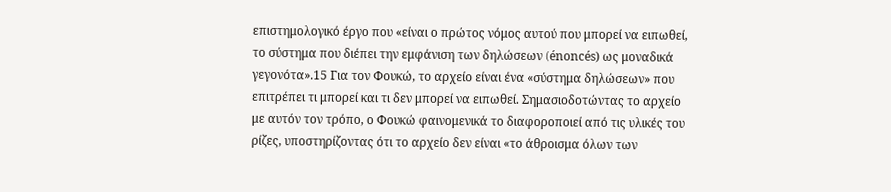επιστημολογικό έργο που «είναι ο πρώτος νόμος αυτού που μπορεί να ειπωθεί, το σύστημα που διέπει την εμφάνιση των δηλώσεων (énoncés) ως μοναδικά γεγονότα».15 Για τον Φουκώ, το αρχείο είναι ένα «σύστημα δηλώσεων» που επιτρέπει τι μπορεί και τι δεν μπορεί να ειπωθεί. Σημασιοδοτώντας το αρχείο με αυτόν τον τρόπο, ο Φουκώ φαινομενικά το διαφοροποιεί από τις υλικές του ρίζες, υποστηρίζοντας ότι το αρχείο δεν είναι «το άθροισμα όλων των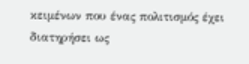κειμένων που ένας πολιτισμός έχει διατηρήσει ως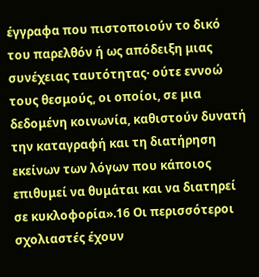έγγραφα που πιστοποιούν το δικό του παρελθόν ή ως απόδειξη μιας συνέχειας ταυτότητας· ούτε εννοώ τους θεσμούς, οι οποίοι, σε μια δεδομένη κοινωνία, καθιστούν δυνατή την καταγραφή και τη διατήρηση εκείνων των λόγων που κάποιος επιθυμεί να θυμάται και να διατηρεί σε κυκλοφορία».16 Οι περισσότεροι σχολιαστές έχουν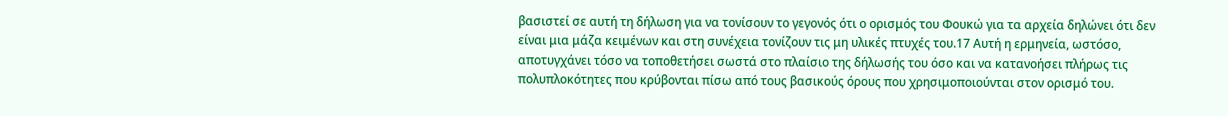βασιστεί σε αυτή τη δήλωση για να τονίσουν το γεγονός ότι ο ορισμός του Φουκώ για τα αρχεία δηλώνει ότι δεν είναι μια μάζα κειμένων και στη συνέχεια τονίζουν τις μη υλικές πτυχές του.17 Αυτή η ερμηνεία, ωστόσο, αποτυγχάνει τόσο να τοποθετήσει σωστά στο πλαίσιο της δήλωσής του όσο και να κατανοήσει πλήρως τις πολυπλοκότητες που κρύβονται πίσω από τους βασικούς όρους που χρησιμοποιούνται στον ορισμό του.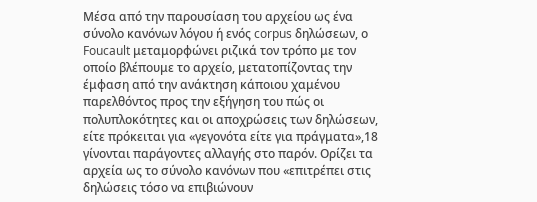Μέσα από την παρουσίαση του αρχείου ως ένα σύνολο κανόνων λόγου ή ενός corpus δηλώσεων, ο Foucault μεταμορφώνει ριζικά τον τρόπο με τον οποίο βλέπουμε το αρχείο, μετατοπίζοντας την έμφαση από την ανάκτηση κάποιου χαμένου παρελθόντος προς την εξήγηση του πώς οι πολυπλοκότητες και οι αποχρώσεις των δηλώσεων, είτε πρόκειται για «γεγονότα είτε για πράγματα»,18 γίνονται παράγοντες αλλαγής στο παρόν. Ορίζει τα αρχεία ως το σύνολο κανόνων που «επιτρέπει στις δηλώσεις τόσο να επιβιώνουν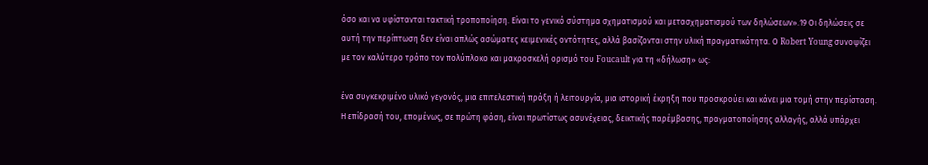όσο και να υφίστανται τακτική τροποποίηση. Είναι το γενικό σύστημα σχηματισμού και μετασχηματισμού των δηλώσεων».19 Οι δηλώσεις σε αυτή την περίπτωση δεν είναι απλώς ασώματες κειμενικές οντότητες, αλλά βασίζονται στην υλική πραγματικότητα. Ο Robert Young συνοψίζει με τον καλύτερο τρόπο τον πολύπλοκο και μακροσκελή ορισμό του Foucault για τη «δήλωση» ως:

ένα συγκεκριμένο υλικό γεγονός, μια επιτελεστική πράξη ή λειτουργία, μια ιστορική έκρηξη που προσκρούει και κάνει μια τομή στην περίσταση. Η επίδρασή του, επομένως, σε πρώτη φάση, είναι πρωτίστως ασυνέχειας, δεικτικής παρέμβασης, πραγματοποίησης αλλαγής, αλλά υπάρχει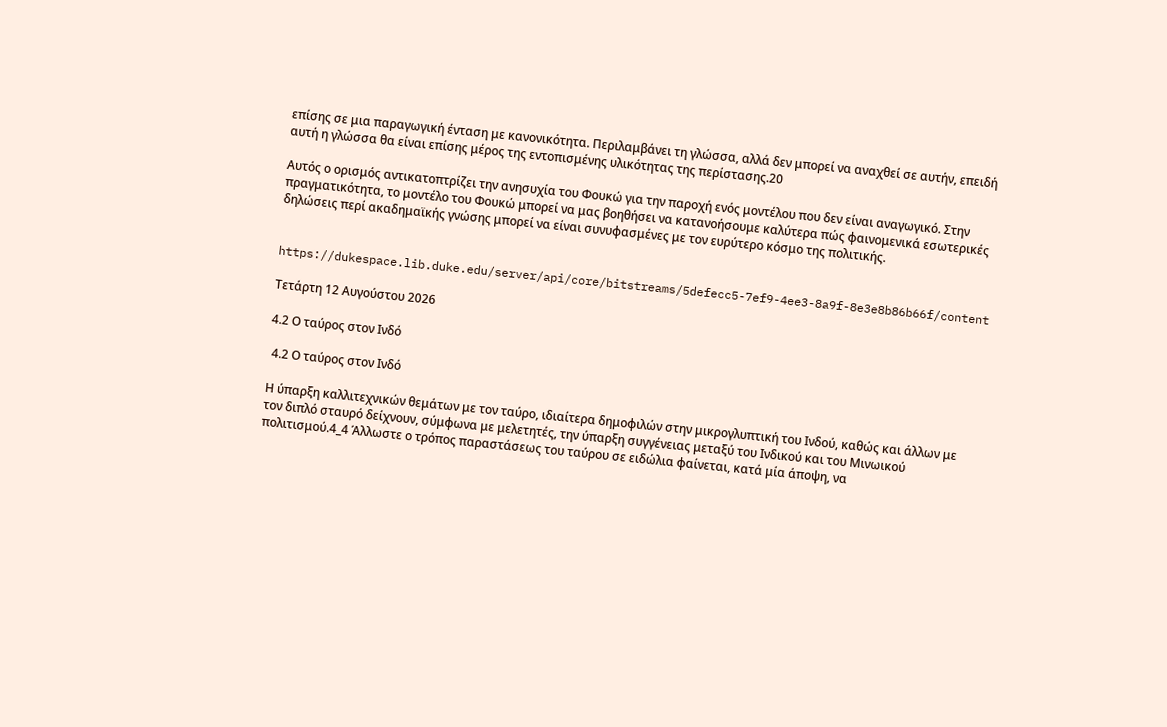επίσης σε μια παραγωγική ένταση με κανονικότητα. Περιλαμβάνει τη γλώσσα, αλλά δεν μπορεί να αναχθεί σε αυτήν, επειδή αυτή η γλώσσα θα είναι επίσης μέρος της εντοπισμένης υλικότητας της περίστασης.20

Αυτός ο ορισμός αντικατοπτρίζει την ανησυχία του Φουκώ για την παροχή ενός μοντέλου που δεν είναι αναγωγικό. Στην πραγματικότητα, το μοντέλο του Φουκώ μπορεί να μας βοηθήσει να κατανοήσουμε καλύτερα πώς φαινομενικά εσωτερικές δηλώσεις περί ακαδημαϊκής γνώσης μπορεί να είναι συνυφασμένες με τον ευρύτερο κόσμο της πολιτικής.


https://dukespace.lib.duke.edu/server/api/core/bitstreams/5defecc5-7ef9-4ee3-8a9f-8e3e8b86b66f/content

Τετάρτη 12 Αυγούστου 2026

4.2 Ο ταύρος στον Ινδό

 4.2 Ο ταύρος στον Ινδό

Η ύπαρξη καλλιτεχνικών θεμάτων με τον ταύρο, ιδιαίτερα δημοφιλών στην μικρογλυπτική του Ινδού, καθώς και άλλων με τον διπλό σταυρό δείχνουν, σύμφωνα με μελετητές, την ύπαρξη συγγένειας μεταξύ του Ινδικού και του Μινωικού πολιτισμού.4_4 Άλλωστε ο τρόπος παραστάσεως του ταύρου σε ειδώλια φαίνεται, κατά μία άποψη, να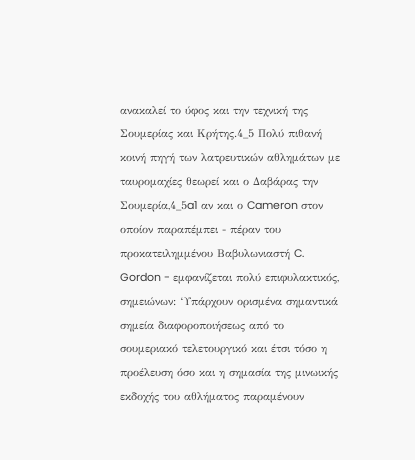ανακαλεί το ύφος και την τεχνική της Σουμερίας και Κρήτης.4_5 Πολύ πιθανή κοινή πηγή των λατρευτικών αθλημάτων με ταυρομαχίες θεωρεί και ο Δαβάρας την Σουμερία,4_5a1 αν και ο Cameron στον οποίον παραπέμπει - πέραν του προκατειλημμένου Βαβυλωνιαστή C. Gordon - εμφανίζεται πολύ επιφυλακτικός, σημειώνων: ‘Υπάρχουν ορισμένα σημαντικά σημεία διαφοροποιήσεως από το σουμεριακό τελετουργικό και έτσι τόσο η προέλευση όσο και η σημασία της μινωικής εκδοχής του αθλήματος παραμένουν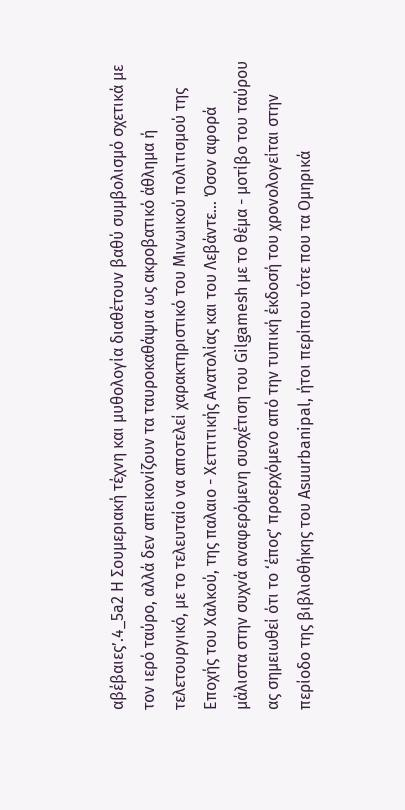αβέβαιες’.4_5a2 Η Σουμεριακή τέχνη και μυθολογία διαθέτουν βαθύ συμβολισμό σχετικά με τον ιερό ταύρο, αλλά δεν απεικονίζουν τα ταυροκαθάψια ως ακροβατικό άθλημα ή τελετουργικό, με το τελευταίο να αποτελεί χαρακτηριστικό του Μινωικού πολιτισμού της Εποχής του Χαλκού, της παλαιο - Χεττιτικής Ανατολίας και του Λεβάντε… Όσον αφορά μάλιστα στην συχνά αναφερόμενη συσχέτιση του Gilgamesh με το θέμα - μοτίβο του ταύρου ας σημειωθεί ότι το ‘έπος’ προερχόμενο από την τυπική έκδοσή του χρονολογείται στην περίοδο της βιβλιοθήκης του Asuurbanipal, ήτοι περίπου τότε που τα Ομηρικά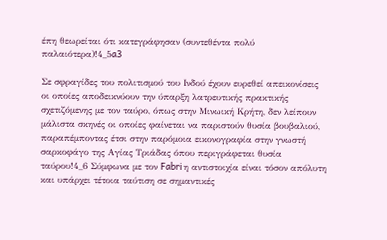έπη θεωρείται ότι κατεγράφησαν (συντεθέντα πολύ παλαιότερα)!4_5a3

Σε σφραγίδες του πολιτισμού του Ινδού έχουν ευρεθεί απεικονίσεις οι οποίες αποδεικνύουν την ύπαρξη λατρευτικής πρακτικής σχετιζόμενης με τον ταύρο, όπως στην Μινωική Κρήτη, δεν λείπουν μάλιστα σκηνές οι οποίες φαίνεται να παριστούν θυσία βουβαλιού, παραπέμποντας έτσι στην παρόμοια εικονογραφία στην γνωστή σαρκοφάγο της Αγίας Τριάδας όπου περιγράφεται θυσία ταύρου!4_6 Σύμφωνα με τον Fabri η αντιστοιχία είναι τόσον απόλυτη και υπάρχει τέτοια ταύτιση σε σημαντικές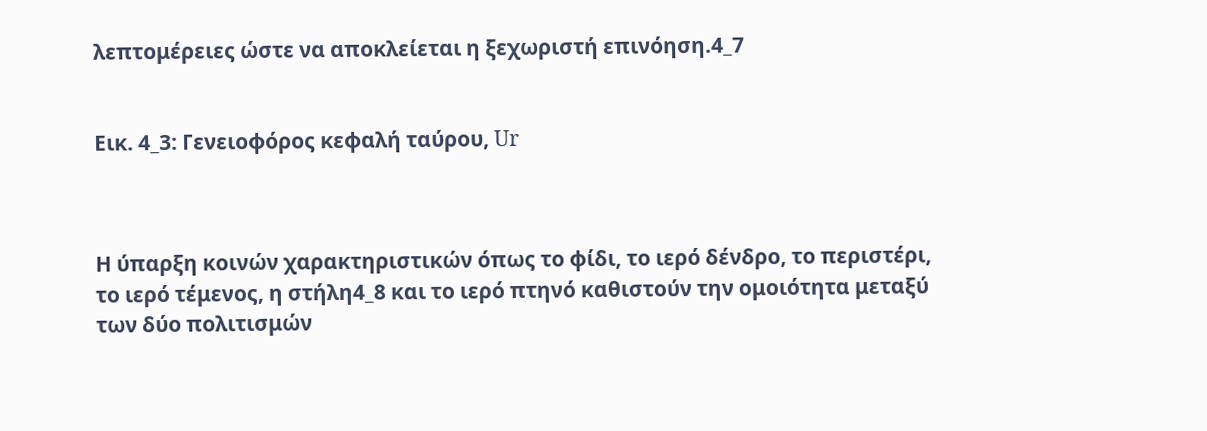λεπτομέρειες ώστε να αποκλείεται η ξεχωριστή επινόηση.4_7


Εικ. 4_3: Γενειοφόρος κεφαλή ταύρου, Ur



Η ύπαρξη κοινών χαρακτηριστικών όπως το φίδι, το ιερό δένδρο, το περιστέρι, το ιερό τέμενος, η στήλη4_8 και το ιερό πτηνό καθιστούν την ομοιότητα μεταξύ των δύο πολιτισμών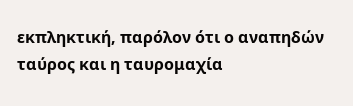εκπληκτική, παρόλον ότι ο αναπηδών ταύρος και η ταυρομαχία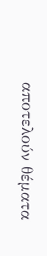αποτελούν θέματα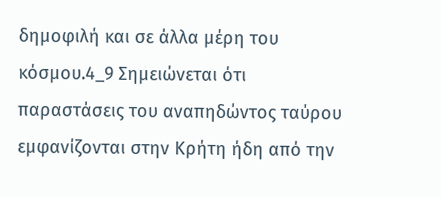δημοφιλή και σε άλλα μέρη του κόσμου.4_9 Σημειώνεται ότι παραστάσεις του αναπηδώντος ταύρου εμφανίζονται στην Κρήτη ήδη από την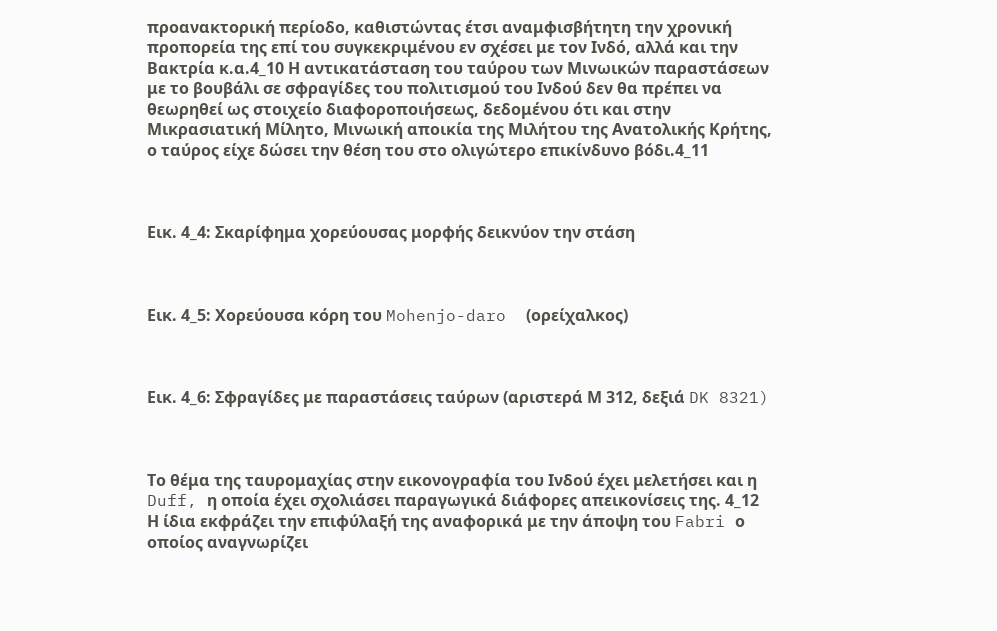προανακτορική περίοδο, καθιστώντας έτσι αναμφισβήτητη την χρονική προπορεία της επί του συγκεκριμένου εν σχέσει με τον Ινδό, αλλά και την Βακτρία κ.α.4_10 Η αντικατάσταση του ταύρου των Μινωικών παραστάσεων με το βουβάλι σε σφραγίδες του πολιτισμού του Ινδού δεν θα πρέπει να θεωρηθεί ως στοιχείο διαφοροποιήσεως, δεδομένου ότι και στην Μικρασιατική Μίλητο, Μινωική αποικία της Μιλήτου της Ανατολικής Κρήτης, ο ταύρος είχε δώσει την θέση του στο ολιγώτερο επικίνδυνο βόδι.4_11



Εικ. 4_4: Σκαρίφημα χορεύουσας μορφής δεικνύον την στάση



Εικ. 4_5: Χορεύουσα κόρη του Mohenjo-daro  (ορείχαλκος)



Εικ. 4_6: Σφραγίδες με παραστάσεις ταύρων (αριστερά Μ 312, δεξιά DK 8321)



Το θέμα της ταυρομαχίας στην εικονογραφία του Ινδού έχει μελετήσει και η Duff, η οποία έχει σχολιάσει παραγωγικά διάφορες απεικονίσεις της. 4_12 Η ίδια εκφράζει την επιφύλαξή της αναφορικά με την άποψη του Fabri ο οποίος αναγνωρίζει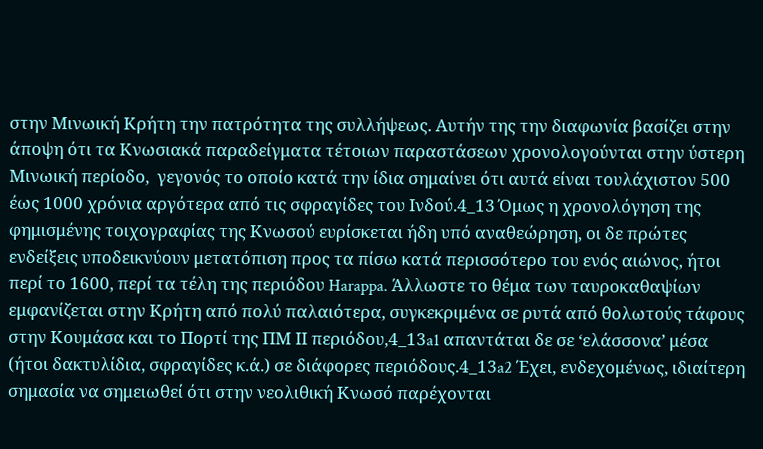στην Μινωική Κρήτη την πατρότητα της συλλήψεως. Αυτήν της την διαφωνία βασίζει στην άποψη ότι τα Κνωσιακά παραδείγματα τέτοιων παραστάσεων χρονολογούνται στην ύστερη Μινωική περίοδο,  γεγονός το οποίο κατά την ίδια σημαίνει ότι αυτά είναι τουλάχιστον 500 έως 1000 χρόνια αργότερα από τις σφραγίδες του Ινδού.4_13 Όμως η χρονολόγηση της φημισμένης τοιχογραφίας της Κνωσού ευρίσκεται ήδη υπό αναθεώρηση, οι δε πρώτες ενδείξεις υποδεικνύουν μετατόπιση προς τα πίσω κατά περισσότερο του ενός αιώνος, ήτοι περί το 1600, περί τα τέλη της περιόδου Harappa. Άλλωστε το θέμα των ταυροκαθαψίων εμφανίζεται στην Κρήτη από πολύ παλαιότερα, συγκεκριμένα σε ρυτά από θολωτούς τάφους στην Κουμάσα και το Πορτί της ΠΜ ΙΙ περιόδου,4_13a1 απαντάται δε σε ‘ελάσσονα’ μέσα (ήτοι δακτυλίδια, σφραγίδες κ.ά.) σε διάφορες περιόδους.4_13a2 Έχει, ενδεχομένως, ιδιαίτερη σημασία να σημειωθεί ότι στην νεολιθική Κνωσό παρέχονται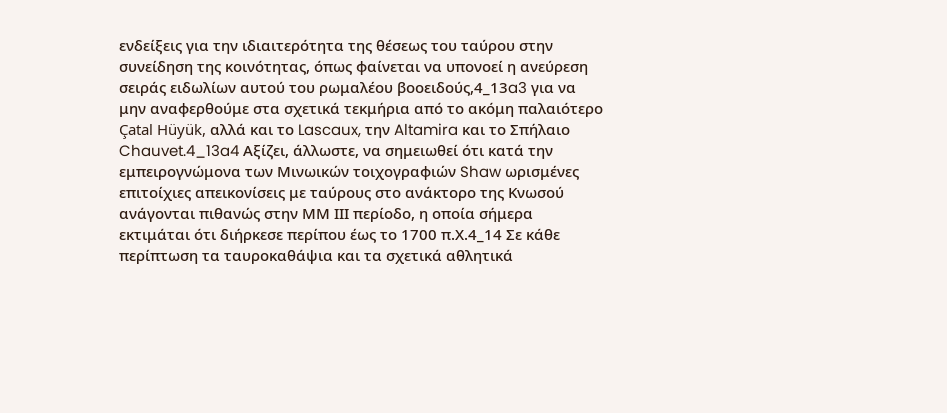ενδείξεις για την ιδιαιτερότητα της θέσεως του ταύρου στην συνείδηση της κοινότητας, όπως φαίνεται να υπονοεί η ανεύρεση σειράς ειδωλίων αυτού του ρωμαλέου βοοειδούς,4_13a3 για να μην αναφερθούμε στα σχετικά τεκμήρια από το ακόμη παλαιότερο Çatal Hüyük, αλλά και το Lascaux, την Altamira και το Σπήλαιο Chauvet.4_13a4 Αξίζει, άλλωστε, να σημειωθεί ότι κατά την εμπειρογνώμονα των Μινωικών τοιχογραφιών Shaw ωρισμένες επιτοίχιες απεικονίσεις με ταύρους στο ανάκτορο της Κνωσού ανάγονται πιθανώς στην ΜΜ ΙΙΙ περίοδο, η οποία σήμερα εκτιμάται ότι διήρκεσε περίπου έως το 1700 π.Χ.4_14 Σε κάθε περίπτωση τα ταυροκαθάψια και τα σχετικά αθλητικά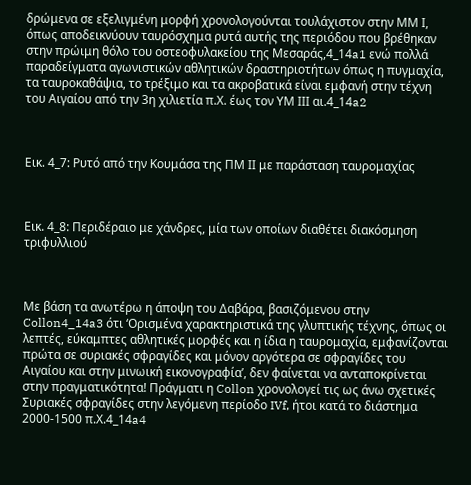δρώμενα σε εξελιγμένη μορφή χρονολογούνται τουλάχιστον στην ΜΜ Ι, όπως αποδεικνύουν ταυρόσχημα ρυτά αυτής της περιόδου που βρέθηκαν στην πρώιμη θόλο του οστεοφυλακείου της Μεσαράς,4_14a1 ενώ πολλά παραδείγματα αγωνιστικών αθλητικών δραστηριοτήτων όπως η πυγμαχία, τα ταυροκαθάψια, το τρέξιμο και τα ακροβατικά είναι εμφανή στην τέχνη του Αιγαίου από την 3η χιλιετία π.Χ. έως τον ΥΜ ΙΙΙ αι.4_14a2



Εικ. 4_7: Ρυτό από την Κουμάσα της ΠΜ ΙΙ με παράσταση ταυρομαχίας



Εικ. 4_8: Περιδέραιο με χάνδρες, μία των οποίων διαθέτει διακόσμηση τριφυλλιού



Με βάση τα ανωτέρω η άποψη του Δαβάρα, βασιζόμενου στην Collon4_14a3 ότι ‘Ορισμένα χαρακτηριστικά της γλυπτικής τέχνης, όπως οι λεπτές, εύκαμπτες αθλητικές μορφές και η ίδια η ταυρομαχία, εμφανίζονται πρώτα σε συριακές σφραγίδες και μόνον αργότερα σε σφραγίδες του Αιγαίου και στην μινωική εικονογραφία’, δεν φαίνεται να ανταποκρίνεται στην πραγματικότητα! Πράγματι η Collon χρονολογεί τις ως άνω σχετικές Συριακές σφραγίδες στην λεγόμενη περίοδο IVf, ήτοι κατά το διάστημα 2000-1500 π.Χ.4_14a4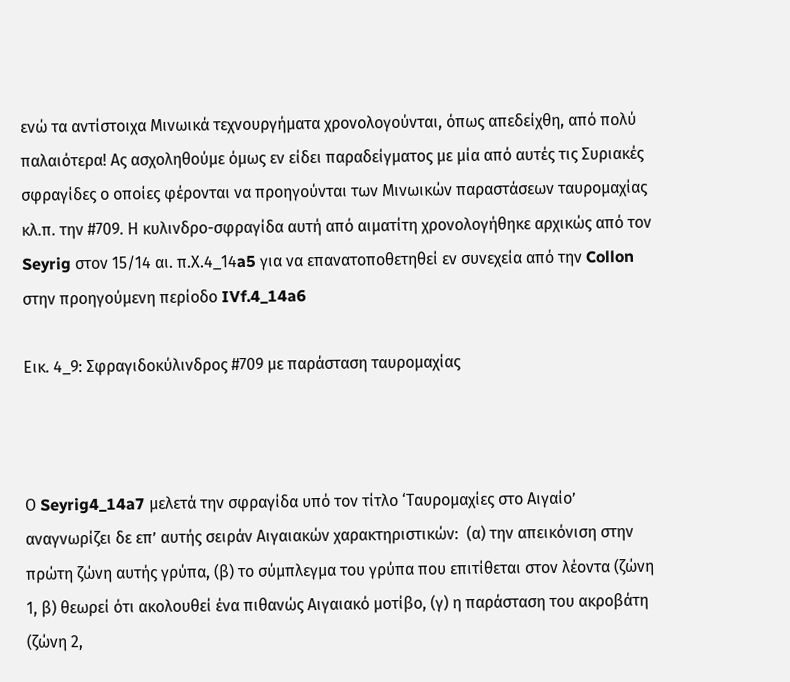ενώ τα αντίστοιχα Μινωικά τεχνουργήματα χρονολογούνται, όπως απεδείχθη, από πολύ παλαιότερα! Ας ασχοληθούμε όμως εν είδει παραδείγματος με μία από αυτές τις Συριακές σφραγίδες ο οποίες φέρονται να προηγούνται των Μινωικών παραστάσεων ταυρομαχίας κλ.π. την #709. Η κυλινδρο-σφραγίδα αυτή από αιματίτη χρονολογήθηκε αρχικώς από τον Seyrig στον 15/14 αι. π.Χ.4_14a5 για να επανατοποθετηθεί εν συνεχεία από την Collon στην προηγούμενη περίοδο IVf.4_14a6

Εικ. 4_9: Σφραγιδοκύλινδρος #709 με παράσταση ταυρομαχίας



Ο Seyrig4_14a7 μελετά την σφραγίδα υπό τον τίτλο ‘Ταυρομαχίες στο Αιγαίο’ αναγνωρίζει δε επ’ αυτής σειράν Αιγαιακών χαρακτηριστικών:  (α) την απεικόνιση στην πρώτη ζώνη αυτής γρύπα, (β) το σύμπλεγμα του γρύπα που επιτίθεται στον λέοντα (ζώνη 1, β) θεωρεί ότι ακολουθεί ένα πιθανώς Αιγαιακό μοτίβο, (γ) η παράσταση του ακροβάτη (ζώνη 2,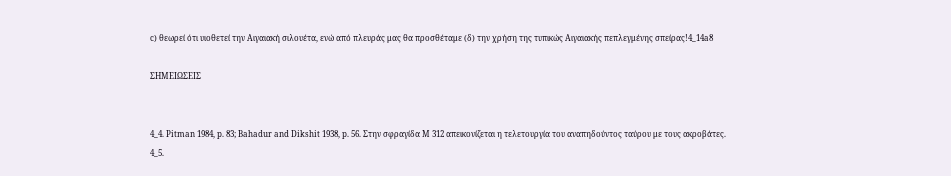c) θεωρεί ότι υιοθετεί την Αιγαιακή σιλουέτα, ενώ από πλευράς μας θα προσθέταμε (δ) την χρήση της τυπικώς Αιγαιακής πεπλεγμένης σπείρας!4_14a8

ΣΗΜΕΙΩΣΕΙΣ


4_4. Pitman 1984, p. 83; Bahadur and Dikshit 1938, p. 56. Στην σφραγίδα M 312 απεικονίζεται η τελετουργία του αναπηδούντος ταύρου με τους ακροβάτες.
4_5.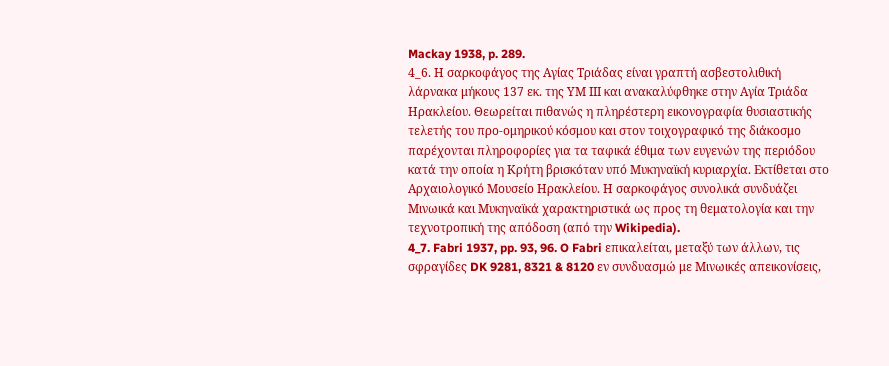Mackay 1938, p. 289.
4_6. Η σαρκοφάγος της Αγίας Τριάδας είναι γραπτή ασβεστολιθική λάρνακα μήκους 137 εκ. της ΥΜ ΙΙΙ και ανακαλύφθηκε στην Αγία Τριάδα Ηρακλείου. Θεωρείται πιθανώς η πληρέστερη εικονογραφία θυσιαστικής τελετής του προ-ομηρικού κόσμου και στον τοιχογραφικό της διάκοσμο παρέχονται πληροφορίες για τα ταφικά έθιμα των ευγενών της περιόδου κατά την οποία η Κρήτη βρισκόταν υπό Μυκηναϊκή κυριαρχία. Εκτίθεται στο Αρχαιολογικό Μουσείο Ηρακλείου. Η σαρκοφάγος συνολικά συνδυάζει Μινωικά και Μυκηναϊκά χαρακτηριστικά ως προς τη θεματολογία και την τεχνοτροπική της απόδοση (από την Wikipedia).
4_7. Fabri 1937, pp. 93, 96. O Fabri επικαλείται, μεταξύ των άλλων, τις σφραγίδες DK 9281, 8321 & 8120 εν συνδυασμώ με Μινωικές απεικονίσεις,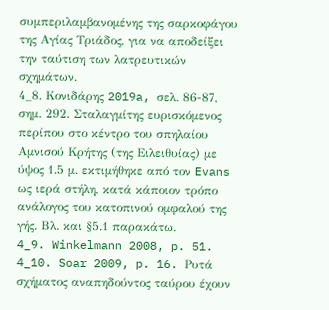συμπεριλαμβανομένης της σαρκοφάγου της Αγίας Τριάδος, για να αποδείξει την ταύτιση των λατρευτικών σχημάτων.
4_8. Κονιδάρης 2019a, σελ. 86-87, σημ. 292. Σταλαγμίτης ευρισκόμενος περίπου στο κέντρο του σπηλαίου Αμνισού Κρήτης (της Ειλειθυίας) με ύψος 1.5 μ. εκτιμήθηκε από τον Evans ως ιερά στήλη, κατά κάποιον τρόπο ανάλογος του κατοπινού ομφαλού της γής. Βλ. και §5.1 παρακάτω.
4_9. Winkelmann 2008, p. 51.
4_10. Soar 2009, p. 16. Ρυτά σχήματος αναπηδούντος ταύρου έχουν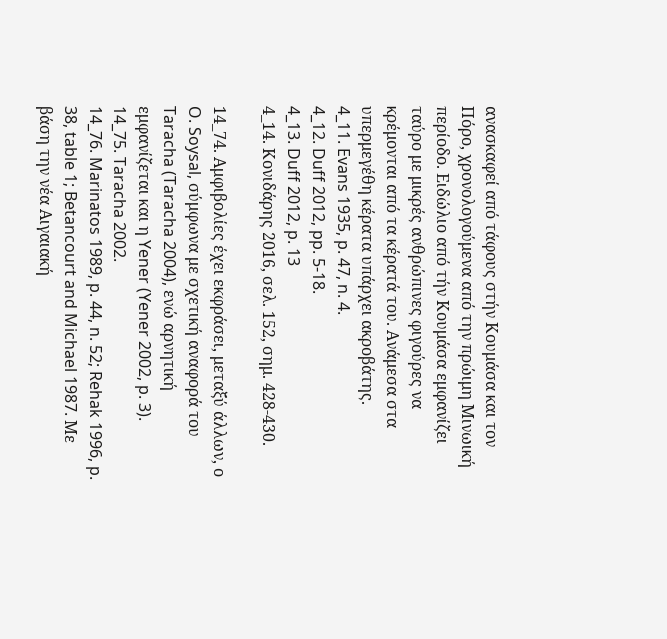ανασκαφεί από τάφους στήν Κουμάσα και τον Πόρο, χρονολογούμενα από την πρώιμη Μινωική περίοδο. Ειδώλιο από τήν Κουμάσα εμφανίζει ταύρο με μικρές ανθρώπινες φιγούρες να κρέμονται από τα κέρατά του. Ανάμεσα στα υπερμεγέθη κέρατα υπάρχει ακροβάτης.
4_11. Evans 1935, p. 47, n. 4.
4_12. Duff 2012, pp. 5-18.
4_13. Duff 2012, p. 13
4_14. Κονιδάρης 2016, σελ. 152, σημ. 428-430.

14_74. Αμφιβολίες έχει εκφράσει, μεταξύ άλλων, ο O. Soysal, σύμφωνα με σχετική αναφορά του Taracha (Taracha 2004), ενώ αρνητική εμφανίζεται και η Yener (Yener 2002, p. 3).
14_75. Taracha 2002.
14_76. Marinatos 1989, p. 44, n. 52; Rehak 1996, p. 38, table 1; Betancourt and Michael 1987. Με βάση την νέα Αιγαιακή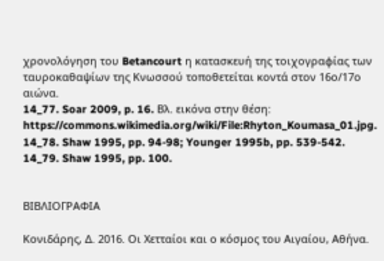χρονολόγηση του Betancourt η κατασκευή της τοιχογραφίας των ταυροκαθαψίων της Κνωσσού τοποθετείται κοντά στον 16ο/17ο αιώνα.
14_77. Soar 2009, p. 16. Βλ. εικόνα στην θέση: https://commons.wikimedia.org/wiki/File:Rhyton_Koumasa_01.jpg.
14_78. Shaw 1995, pp. 94-98; Younger 1995b, pp. 539-542.
14_79. Shaw 1995, pp. 100.


ΒΙΒΛΙΟΓΡΑΦΙΑ

Κονιδάρης, Δ. 2016. Οι Χετταίοι και ο κόσμος του Αιγαίου, Αθήνα.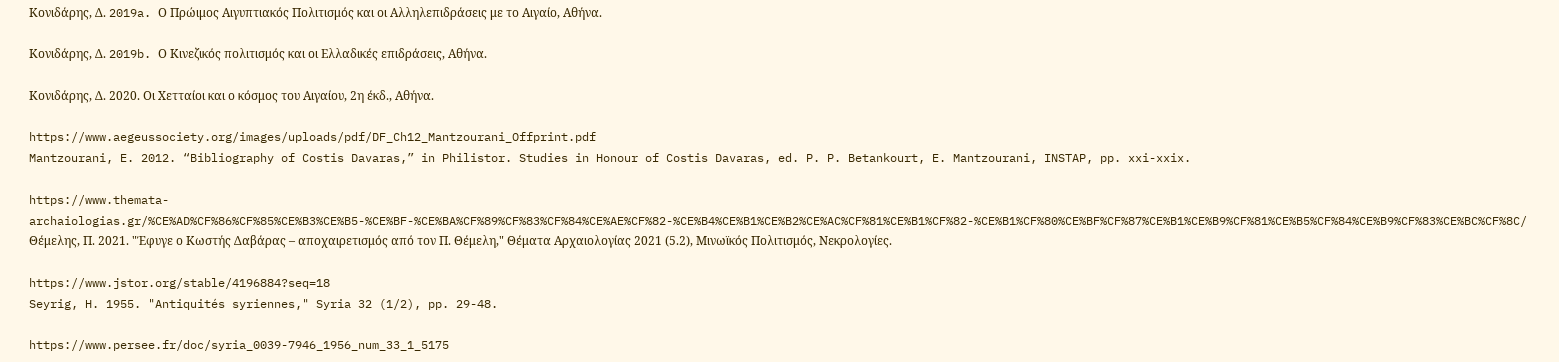Κονιδάρης, Δ. 2019a. Ο Πρώιμος Αιγυπτιακός Πολιτισμός και οι Αλληλεπιδράσεις με το Αιγαίο, Αθήνα.

Κονιδάρης, Δ. 2019b. Ο Κινεζικός πολιτισμός και οι Ελλαδικές επιδράσεις, Αθήνα.

Κονιδάρης, Δ. 2020. Οι Χετταίοι και ο κόσμος του Αιγαίου, 2η έκδ., Αθήνα.

https://www.aegeussociety.org/images/uploads/pdf/DF_Ch12_Mantzourani_Offprint.pdf
Mantzourani, E. 2012. “Bibliography of Costis Davaras,” in Philistor. Studies in Honour of Costis Davaras, ed. P. P. Betankourt, E. Mantzourani, INSTAP, pp. xxi-xxix.

https://www.themata-archaiologias.gr/%CE%AD%CF%86%CF%85%CE%B3%CE%B5-%CE%BF-%CE%BA%CF%89%CF%83%CF%84%CE%AE%CF%82-%CE%B4%CE%B1%CE%B2%CE%AC%CF%81%CE%B1%CF%82-%CE%B1%CF%80%CE%BF%CF%87%CE%B1%CE%B9%CF%81%CE%B5%CF%84%CE%B9%CF%83%CE%BC%CF%8C/
Θέμελης, Π. 2021. "Έφυγε ο Κωστής Δαβάρας – αποχαιρετισμός από τον Π. Θέμελη," Θέματα Αρχαιολογίας 2021 (5.2), Μινωϊκός Πολιτισμός, Νεκρολογίες.

https://www.jstor.org/stable/4196884?seq=18
Seyrig, H. 1955. "Antiquités syriennes," Syria 32 (1/2), pp. 29-48.

https://www.persee.fr/doc/syria_0039-7946_1956_num_33_1_5175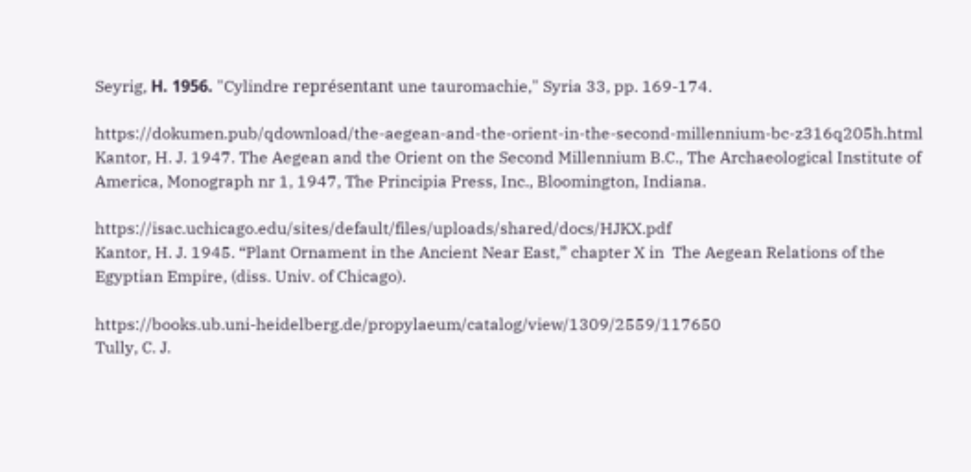Seyrig, Η. 1956. "Cylindre représentant une tauromachie," Syria 33, pp. 169-174.

https://dokumen.pub/qdownload/the-aegean-and-the-orient-in-the-second-millennium-bc-z316q205h.html
Kantor, H. J. 1947. The Aegean and the Orient on the Second Millennium B.C., The Archaeological Institute of America, Monograph nr 1, 1947, The Principia Press, Inc., Bloomington, Indiana.

https://isac.uchicago.edu/sites/default/files/uploads/shared/docs/HJKX.pdf
Kantor, H. J. 1945. “Plant Ornament in the Ancient Near East,” chapter X in  The Aegean Relations of the Egyptian Empire, (diss. Univ. of Chicago).

https://books.ub.uni-heidelberg.de/propylaeum/catalog/view/1309/2559/117650
Tully, C. J.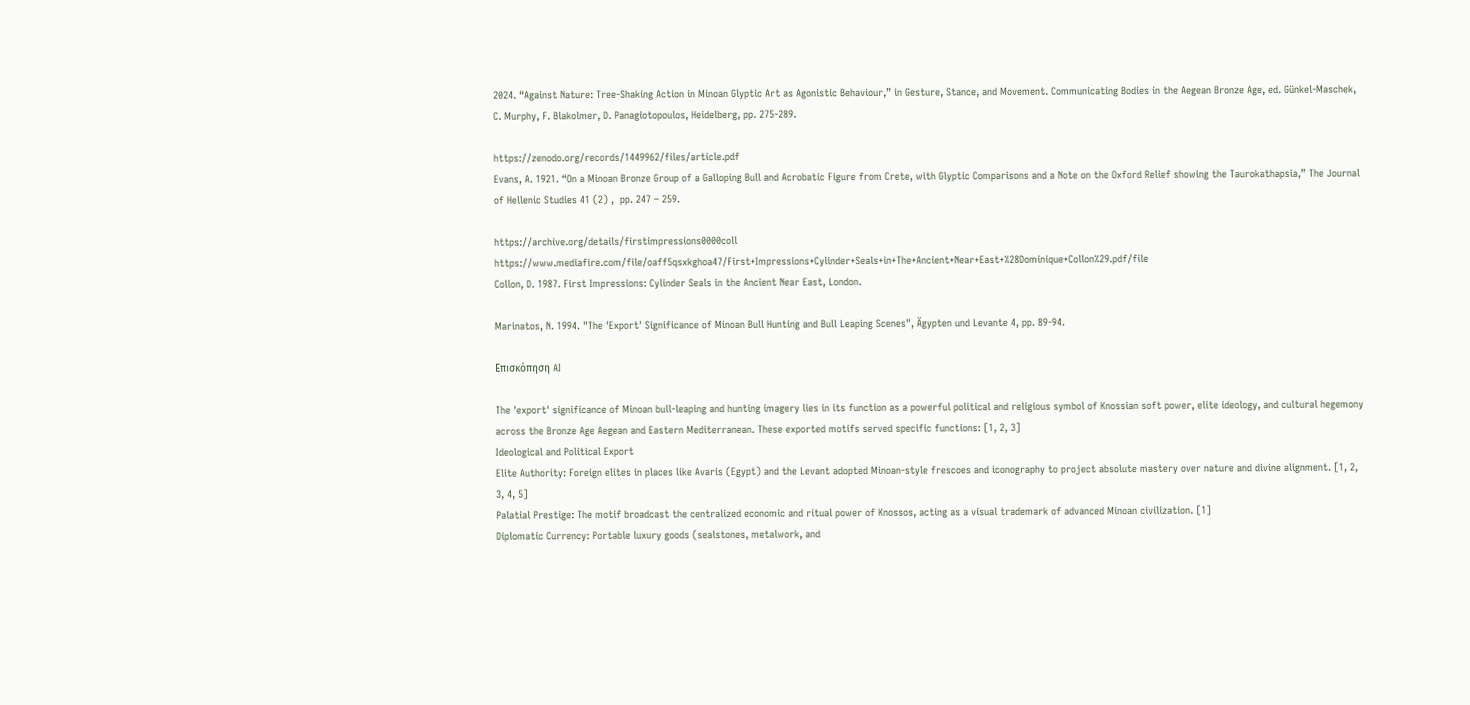2024. “Against Nature: Tree-Shaking Action in Minoan Glyptic Art as Agonistic Behaviour,” in Gesture, Stance, and Movement. Communicating Bodies in the Aegean Bronze Age, ed. Günkel-Maschek, C. Murphy, F. Blakolmer, D. Panagiotopoulos, Heidelberg, pp. 275-289.

https://zenodo.org/records/1449962/files/article.pdf
Evans, A. 1921. “On a Minoan Bronze Group of a Galloping Bull and Acrobatic Figure from Crete, with Glyptic Comparisons and a Note on the Oxford Relief showing the Taurokathapsia,” The Journal of Hellenic Studies 41 (2) ,  pp. 247 – 259.

https://archive.org/details/firstimpressions0000coll
https://www.mediafire.com/file/oaff5qsxkghoa47/First+Impressions+Cylinder+Seals+in+The+Ancient+Near+East+%28Dominique+Collon%29.pdf/file
Collon, D. 1987. First Impressions: Cylinder Seals in the Ancient Near East, London.

Marinatos, N. 1994. "The 'Export' Significance of Minoan Bull Hunting and Bull Leaping Scenes", Ägypten und Levante 4, pp. 89-94.

Επισκόπηση AI

The 'export' significance of Minoan bull-leaping and hunting imagery lies in its function as a powerful political and religious symbol of Knossian soft power, elite ideology, and cultural hegemony across the Bronze Age Aegean and Eastern Mediterranean. These exported motifs served specific functions: [1, 2, 3]
Ideological and Political Export
Elite Authority: Foreign elites in places like Avaris (Egypt) and the Levant adopted Minoan-style frescoes and iconography to project absolute mastery over nature and divine alignment. [1, 2, 3, 4, 5]
Palatial Prestige: The motif broadcast the centralized economic and ritual power of Knossos, acting as a visual trademark of advanced Minoan civilization. [1]
Diplomatic Currency: Portable luxury goods (sealstones, metalwork, and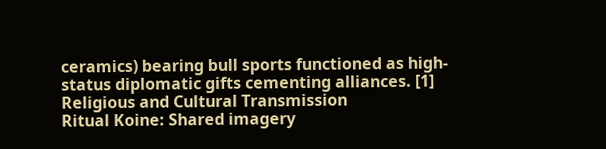ceramics) bearing bull sports functioned as high-status diplomatic gifts cementing alliances. [1]
Religious and Cultural Transmission
Ritual Koine: Shared imagery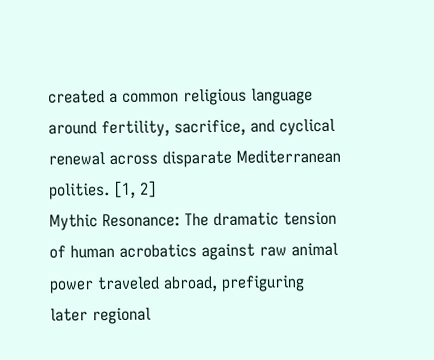created a common religious language around fertility, sacrifice, and cyclical renewal across disparate Mediterranean polities. [1, 2]
Mythic Resonance: The dramatic tension of human acrobatics against raw animal power traveled abroad, prefiguring later regional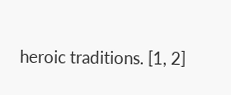heroic traditions. [1, 2]